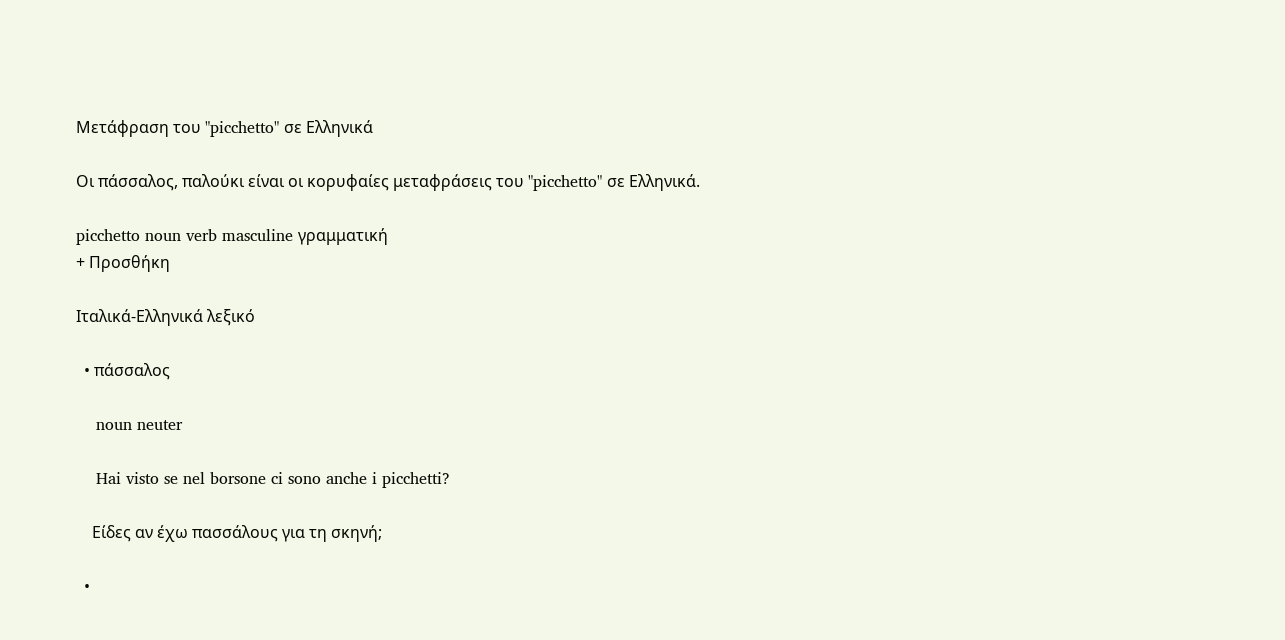Μετάφραση του "picchetto" σε Ελληνικά

Οι πάσσαλος, παλούκι είναι οι κορυφαίες μεταφράσεις του "picchetto" σε Ελληνικά.

picchetto noun verb masculine γραμματική
+ Προσθήκη

Ιταλικά-Ελληνικά λεξικό

  • πάσσαλος

    noun neuter

    Hai visto se nel borsone ci sono anche i picchetti?

    Είδες αν έχω πασσάλους για τη σκηνή;

  •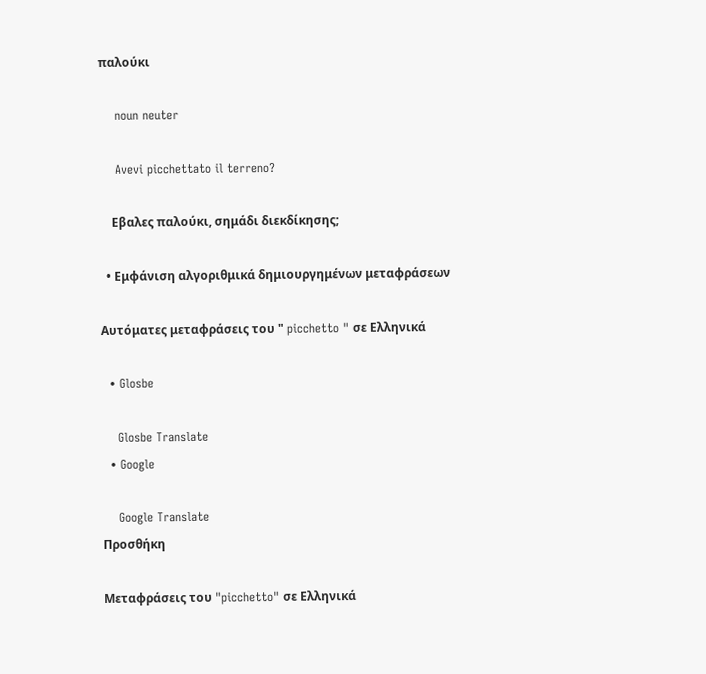παλούκι

    noun neuter

    Avevi picchettato il terreno?

    Εβαλες παλούκι, σημάδι διεκδίκησης;

  • Εμφάνιση αλγοριθμικά δημιουργημένων μεταφράσεων

Αυτόματες μεταφράσεις του " picchetto " σε Ελληνικά

  • Glosbe

    Glosbe Translate
  • Google

    Google Translate
Προσθήκη

Μεταφράσεις του "picchetto" σε Ελληνικά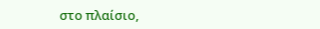στο πλαίσιο,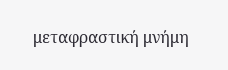μεταφραστική μνήμη